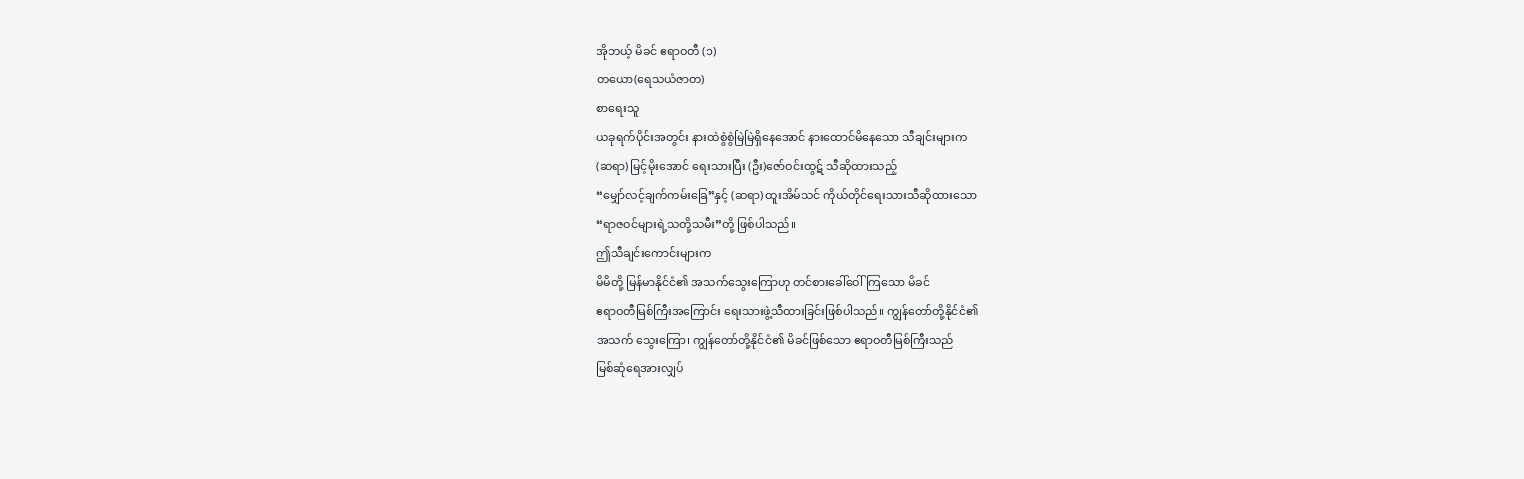အိုဘယ့် မိခင် ဧရာဝတီ (၁)
တယော(ရေသယံဇာတ)
စာရေးသူ
ယခုရက်ပိုင်းအတွင်း နားထဲစွဲစွဲမြဲမြဲရှိနေအောင် နားထောင်မိနေသော သီချင်းများက
(ဆရာ) မြင့်မိုးအောင် ရေးသားပြီး (ဦး)ဇော်ဝင်းထွဋ် သီဆိုထားသည့်
“မျှော်လင့်ချက်ကမ်းခြေ”နှင့် (ဆရာ) ထူးအိမ်သင် ကိုယ်တိုင်ရေးသားသီဆိုထားသော
“ရာဇဝင်များရဲ့သတို့သမီး”တို့ ဖြစ်ပါသည်။
ဤသီချင်းကောင်းများက
မိမိတို့ မြန်မာနိုင်ငံ၏ အသက်သွေးကြောဟု တင်စားခေါ်ဝေါ်ကြသော မိခင်
ဧရာဝတီမြစ်ကြီးအကြောင်း ရေးသားဖွဲ့သီထားခြင်းဖြစ်ပါသည်။ ကျွန်တော်တို့နိုင်ငံ၏
အသက် သွေးကြော၊ ကျွန်တော်တို့နိုင်ငံ၏ မိခင်ဖြစ်သော ဧရာဝတီမြစ်ကြီးသည်
မြစ်ဆုံရေအားလျှပ်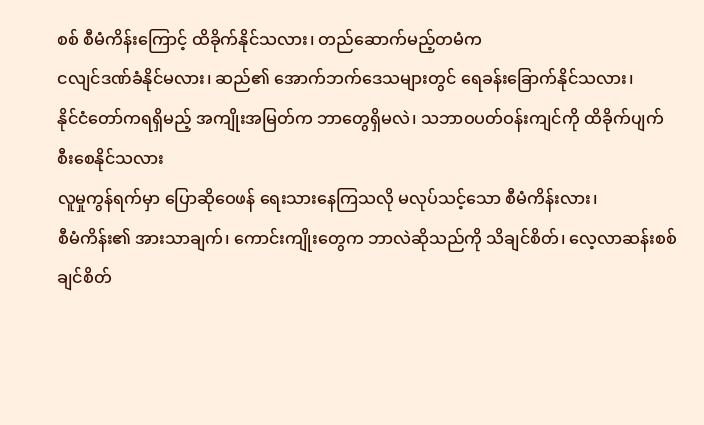စစ် စီမံကိန်းကြောင့် ထိခိုက်နိုင်သလား၊ တည်ဆောက်မည့်တမံက
ငလျင်ဒဏ်ခံနိုင်မလား၊ ဆည်၏ အောက်ဘက်ဒေသများတွင် ရေခန်းခြောက်နိုင်သလား၊
နိုင်ငံတော်ကရရှိမည့် အကျိုးအမြတ်က ဘာတွေရှိမလဲ၊ သဘာဝပတ်ဝန်းကျင်ကို ထိခိုက်ပျက်စီးစေနိုင်သလား
လူမှုကွန်ရက်မှာ ပြောဆိုဝေဖန် ရေးသားနေကြသလို မလုပ်သင့်သော စီမံကိန်းလား၊
စီမံကိန်း၏ အားသာချက်၊ ကောင်းကျိုးတွေက ဘာလဲဆိုသည်ကို သိချင်စိတ်၊ လေ့လာဆန်းစစ်ချင်စိတ်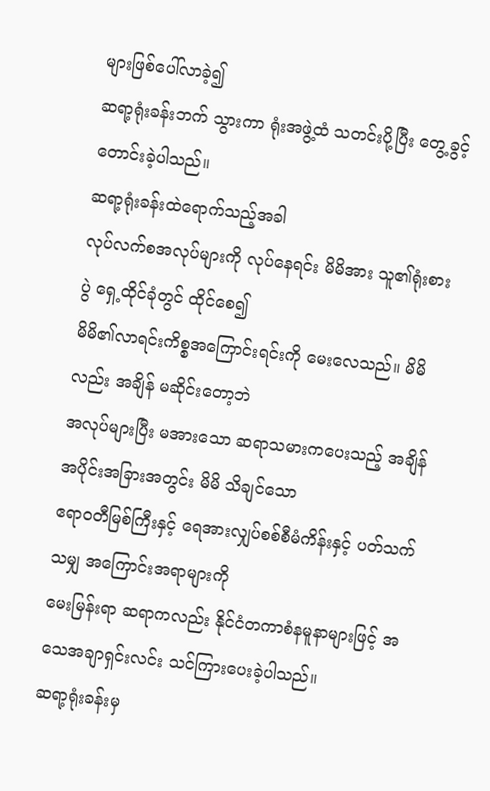များဖြစ်ပေါ်လာခဲ့၍
ဆရာ့ရုံးခန်းဘက် သွားကာ ရုံးအဖွဲ့ထံ သတင်းပို့ပြီး တွေ့ခွင့် တောင်းခဲ့ပါသည်။
ဆရာ့ရုံးခန်းထဲရောက်သည့်အခါ
လုပ်လက်စအလုပ်များကို လုပ်နေရင်း မိမိအား သူ၏ရုံးစားပွဲ ရှေ့ထိုင်ခုံတွင် ထိုင်စေ၍
မိမိ၏လာရင်းကိစ္စအကြောင်းရင်းကို မေးလေသည်။ မိမိလည်း အချိန် မဆိုင်းတော့ဘဲ
အလုပ်များပြီး မအားသော ဆရာသမားကပေးသည့် အချိန်အပိုင်းအခြားအတွင်း မိမိ သိချင်သော
ဧရာဝတီမြစ်ကြီးနှင့် ရေအားလျှပ်စစ်စီမံကိန်းနှင့် ပတ်သက်သမျှ အကြောင်းအရာများကို
မေးမြန်းရာ ဆရာကလည်း နိုင်ငံတကာစံနမူနာများဖြင့် အသေအချာရှင်းလင်း သင်ကြားပေးခဲ့ပါသည်။
ဆရာ့ရုံးခန်းမှ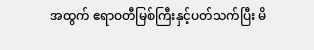အထွက် ဧရာဝတီမြစ်ကြီးနှင့်ပတ်သက်ပြီး မိ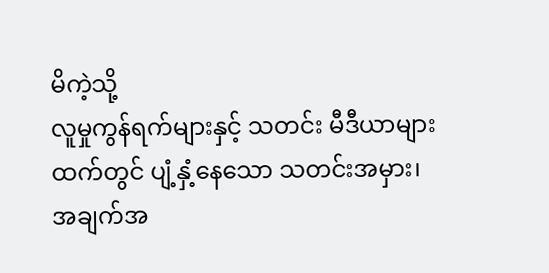မိကဲ့သို့
လူမှုကွန်ရက်များနှင့် သတင်း မီဒီယာများထက်တွင် ပျံ့နှံ့နေသော သတင်းအမှား၊
အချက်အ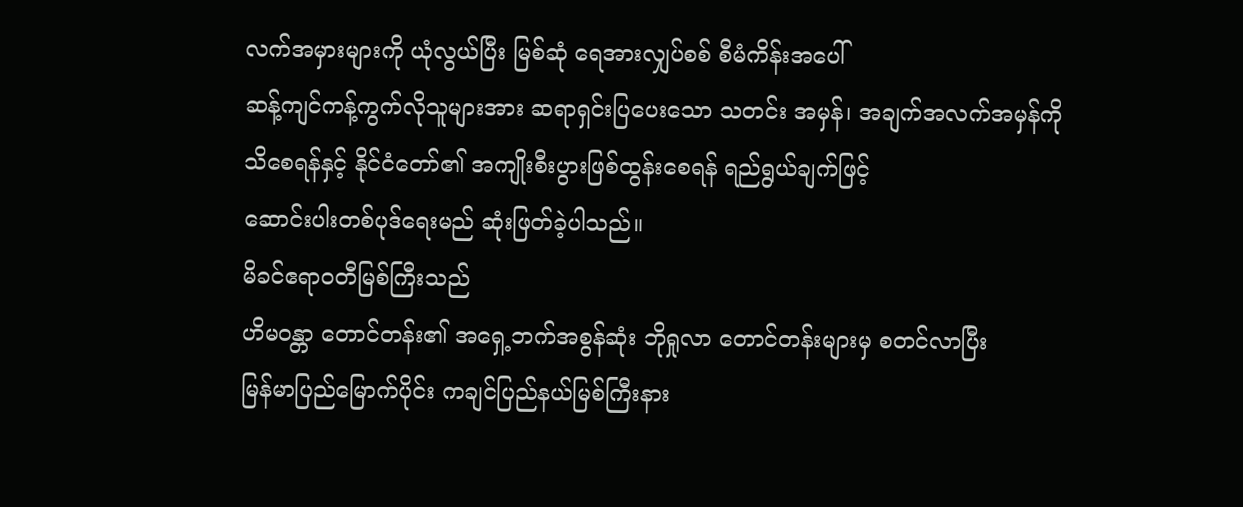လက်အမှားများကို ယုံလွယ်ပြီး မြစ်ဆုံ ရေအားလျှပ်စစ် စီမံကိန်းအပေါ်
ဆန့်ကျင်ကန့်ကွက်လိုသူများအား ဆရာရှင်းပြပေးသော သတင်း အမှန်၊ အချက်အလက်အမှန်ကို
သိစေရန်နှင့် နိုင်ငံတော်၏ အကျိုးစီးပွားဖြစ်ထွန်းစေရန် ရည်ရွယ်ချက်ဖြင့်
ဆောင်းပါးတစ်ပုဒ်ရေးမည် ဆုံးဖြတ်ခဲ့ပါသည်။
မိခင်ဧရာဝတီမြစ်ကြီးသည်
ဟိမဝန္တာ တောင်တန်း၏ အရှေ့ဘက်အစွန်ဆုံး ဘိုရှုလာ တောင်တန်းများမှ စတင်လာပြီး
မြန်မာပြည်မြောက်ပိုင်း ကချင်ပြည်နယ်မြစ်ကြီးနား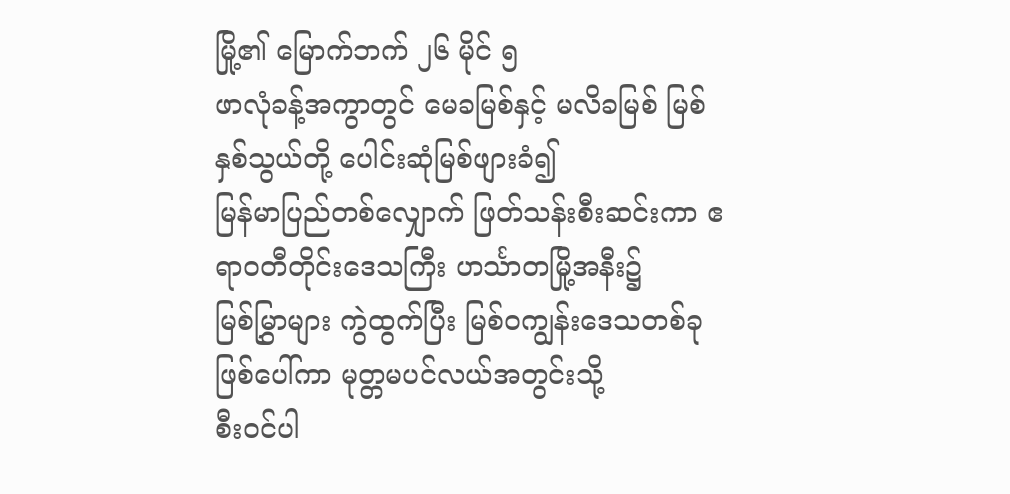မြို့၏ မြောက်ဘက် ၂၆ မိုင် ၅
ဖာလုံခန့်အကွာတွင် မေခမြစ်နှင့် မလိခမြစ် မြစ်နှစ်သွယ်တို့ ပေါင်းဆုံမြစ်ဖျားခံ၍
မြန်မာပြည်တစ်လျှောက် ဖြတ်သန်းစီးဆင်းကာ ဧရာဝတီတိုင်းဒေသကြီး ဟင်္သာတမြို့အနီး၌
မြစ်မြွှာများ ကွဲထွက်ပြီး မြစ်ဝကျွန်းဒေသတစ်ခု ဖြစ်ပေါ်ကာ မုတ္တမပင်လယ်အတွင်းသို့
စီးဝင်ပါ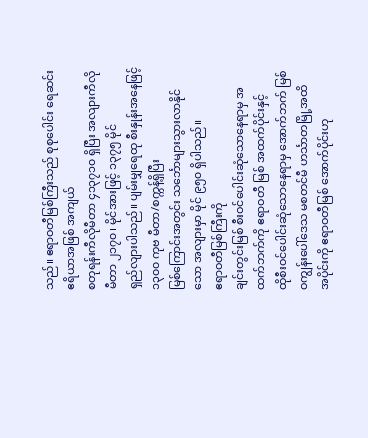သည်။ ဧရာဝတီမြစ်ကြီးသည် စုစုပေါင်း ရေဆင်းဧရိယာအဖြစ် အကျယ်
စတုရန်းကီလိုမီတာ ၄၁၃၇၁၀ ရှိပြီး အလျားကီလိုမီတာ ၂၁၇၀၊ မိုင်အားဖြင့် ၁၃၇၅ မိုင်
ရှည်လျားပါသည်။ ပျမ်းမျှရေထု စီးနှုန်းအနေဖြင့် ၁၃၀၀ ကုဗ မီတာ/စက္ကန့်ရှိပြီး
မြစ်ကြောင်းအတွင်း သင်္ဘောများသွားလာနိုင်သော အလျားမှာ မိုင် ၉၅၀ ရှိပါသည်။
ဧရာဝတီမြစ်ကြီးကို
ချင်းတွင်းမြစ် စီးဝင်ပေါင်းဆုံသောနေရာမှ အထက်ဘက်ကို ဧရာဝတီ မြစ် အထက်ပိုင်းနှင့်
ထိုစီးဝင်ပေါင်းဆုံသောနေရာမှ အောက်ဘက် မြစ်ဝကျွန်းပေါ်ဒေသ မစတင်မီ ဟင်္သာတမြို့အထိ
အပိုင်းကို ဧရာဝတီမြစ် အောက်ပိုင်းဟု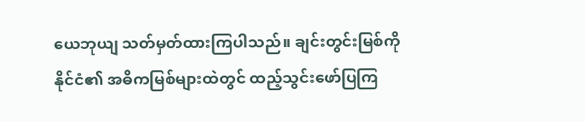ယေဘုယျ သတ်မှတ်ထားကြပါသည်။ ချင်းတွင်းမြစ်ကို
နိုင်ငံ၏ အဓိကမြစ်များထဲတွင် ထည့်သွင်းဖော်ပြကြ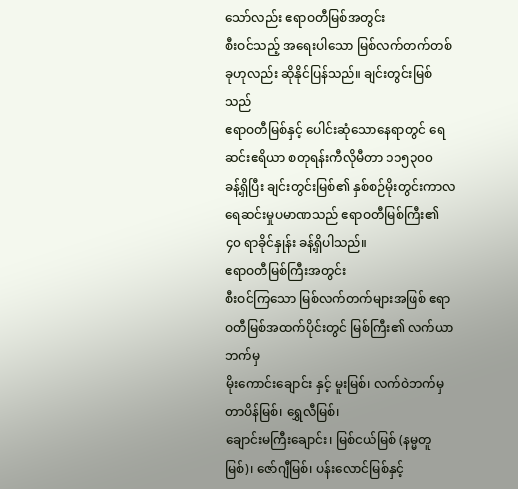သော်လည်း ဧရာဝတီမြစ်အတွင်း
စီးဝင်သည့် အရေးပါသော မြစ်လက်တက်တစ်ခုဟုလည်း ဆိုနိုင်ပြန်သည်။ ချင်းတွင်းမြစ်သည်
ဧရာဝတီမြစ်နှင့် ပေါင်းဆုံသောနေရာတွင် ရေဆင်းဧရိယာ စတုရန်းကီလိုမီတာ ၁၁၅၃၀၀
ခန့်ရှိပြီး ချင်းတွင်းမြစ်၏ နှစ်စဉ်မိုးတွင်းကာလ ရေဆင်းမှုပမာဏသည် ဧရာဝတီမြစ်ကြီး၏
၄၀ ရာခိုင်နှုန်း ခန့်ရှိပါသည်။
ဧရာဝတီမြစ်ကြီးအတွင်း
စီးဝင်ကြသော မြစ်လက်တက်များအဖြစ် ဧရာဝတီမြစ်အထက်ပိုင်းတွင် မြစ်ကြီး၏ လက်ယာဘက်မှ
မိုးကောင်းချောင်း နှင့် မူးမြစ်၊ လက်ဝဲဘက်မှ တာပိန်မြစ်၊ ရွှေလီမြစ်၊
ချောင်းမကြီးချောင်း၊ မြစ်ငယ်မြစ် (နမ္မတူမြစ်)၊ ဇော်ဂျီမြစ်၊ ပန်းလောင်မြစ်နှင့်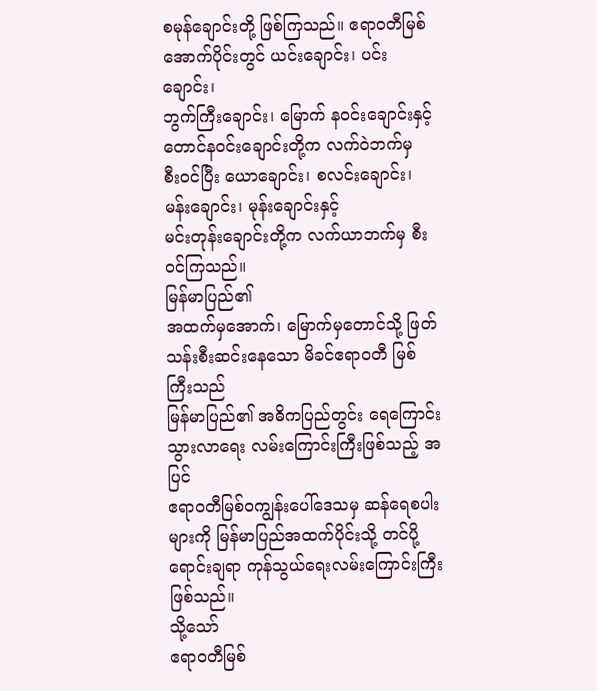စမုန်ချောင်းတို့ ဖြစ်ကြသည်။ ဧရာဝတီမြစ်အောက်ပိုင်းတွင် ယင်းချောင်း၊ ပင်းချောင်း၊
ဘွက်ကြီးချောင်း၊ မြောက် နဝင်းချောင်းနှင့် တောင်နဝင်းချောင်းတို့က လက်ဝဲဘက်မှ
စီးဝင်ပြီး ယောချောင်း၊ စလင်းချောင်း၊ မန်းချောင်း၊ မုန်းချောင်းနှင့်
မင်းတုန်းချောင်းတို့က လက်ယာဘက်မှ စီးဝင်ကြသည်။
မြန်မာပြည်၏
အထက်မှအောက်၊ မြောက်မှတောင်သို့ ဖြတ်သန်းစီးဆင်းနေသော မိခင်ဧရာဝတီ မြစ်ကြီးသည်
မြန်မာပြည်၏ အဓိကပြည်တွင်း ရေကြောင်းသွားလာရေး လမ်းကြောင်းကြီးဖြစ်သည့် အပြင်
ဧရာဝတီမြစ်ဝကျွန်းပေါ်ဒေသမှ ဆန်ရေစပါးများကို မြန်မာပြည်အထက်ပိုင်းသို့ တင်ပို့
ရောင်းချရာ ကုန်သွယ်ရေးလမ်းကြောင်းကြီး ဖြစ်သည်။
သို့သော်
ဧရာဝတီမြစ်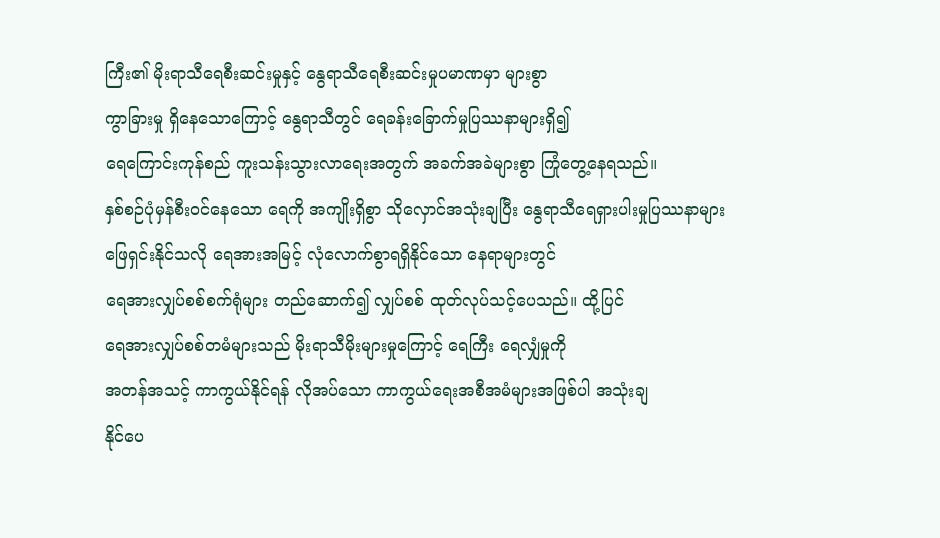ကြီး၏ မိုးရာသီရေစီးဆင်းမှုနှင့် နွေရာသီရေစီးဆင်းမှုပမာဏမှာ များစွာ
ကွာခြားမှု ရှိနေသောကြောင့် နွေရာသီတွင် ရေခန်းခြောက်မှုပြဿနာများရှိ၍
ရေကြောင်းကုန်စည် ကူးသန်းသွားလာရေးအတွက် အခက်အခဲများစွာ ကြုံတွေ့နေရသည်။
နှစ်စဉ်ပုံမှန်စီးဝင်နေသော ရေကို အကျိုးရှိစွာ သိုလှောင်အသုံးချပြီး နွေရာသီရေရှားပါးမှုပြဿနာများ
ဖြေရှင်းနိုင်သလို ရေအားအမြင့် လုံလောက်စွာရရှိနိုင်သော နေရာများတွင်
ရေအားလျှပ်စစ်စက်ရုံများ တည်ဆောက်၍ လျှပ်စစ် ထုတ်လုပ်သင့်ပေသည်။ ထို့ပြင်
ရေအားလျှပ်စစ်တမံများသည် မိုးရာသီမိုးများမှုကြောင့် ရေကြီး ရေလျှံမှုကို
အတန်အသင့် ကာကွယ်နိုင်ရန် လိုအပ်သော ကာကွယ်ရေးအစီအမံများအဖြစ်ပါ အသုံးချ
နိုင်ပေ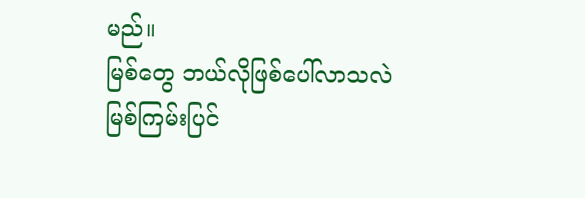မည်။
မြစ်တွေ ဘယ်လိုဖြစ်ပေါ်လာသလဲ
မြစ်ကြမ်းပြင်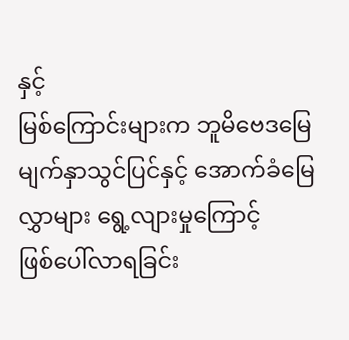နှင့်
မြစ်ကြောင်းများက ဘူမိဗေဒမြေမျက်နှာသွင်ပြင်နှင့် အောက်ခံမြေလွှာများ ရွေ့လျားမှုကြောင့်
ဖြစ်ပေါ်လာရခြင်း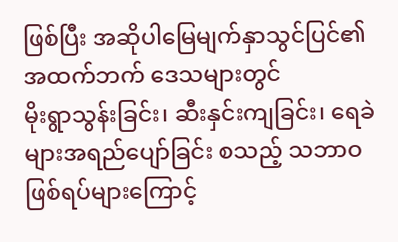ဖြစ်ပြီး အဆိုပါမြေမျက်နှာသွင်ပြင်၏ အထက်ဘက် ဒေသများတွင်
မိုးရွာသွန်းခြင်း၊ ဆီးနှင်းကျခြင်း၊ ရေခဲများအရည်ပျော်ခြင်း စသည့် သဘာဝဖြစ်ရပ်များကြောင့်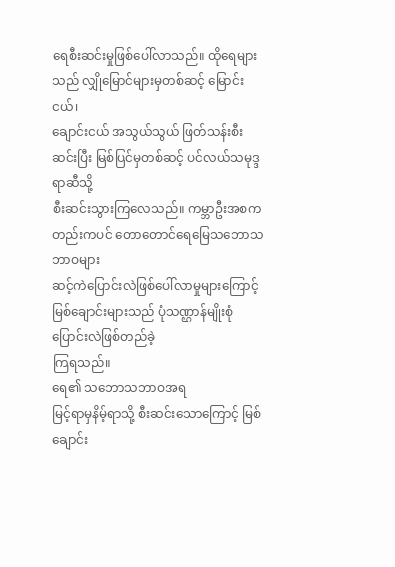ရေစီးဆင်းမှုဖြစ်ပေါ်လာသည်။ ထိုရေများသည် လျှိုမြောင်များမှတစ်ဆင့် မြောင်းငယ်၊
ချောင်းငယ် အသွယ်သွယ် ဖြတ်သန်းစီးဆင်းပြီး မြစ်ပြင်မှတစ်ဆင့် ပင်လယ်သမုဒ္ဒရာဆီသို့
စီးဆင်းသွားကြလေသည်။ ကမ္ဘာဦးအစကတည်းကပင် တောတောင်ရေမြေသဘောသဘာဝများ
ဆင့်ကဲပြောင်းလဲဖြစ်ပေါ်လာမှုများကြောင့် မြစ်ချောင်းများသည် ပုံသဏ္ဌာန်မျိုးစုံ
ပြောင်းလဲဖြစ်တည်ခဲ့
ကြရသည်။
ရေ၏ သဘောသဘာဝအရ
မြင့်ရာမှနိမ့်ရာသို့ စီးဆင်းသောကြောင့် မြစ်ချောင်း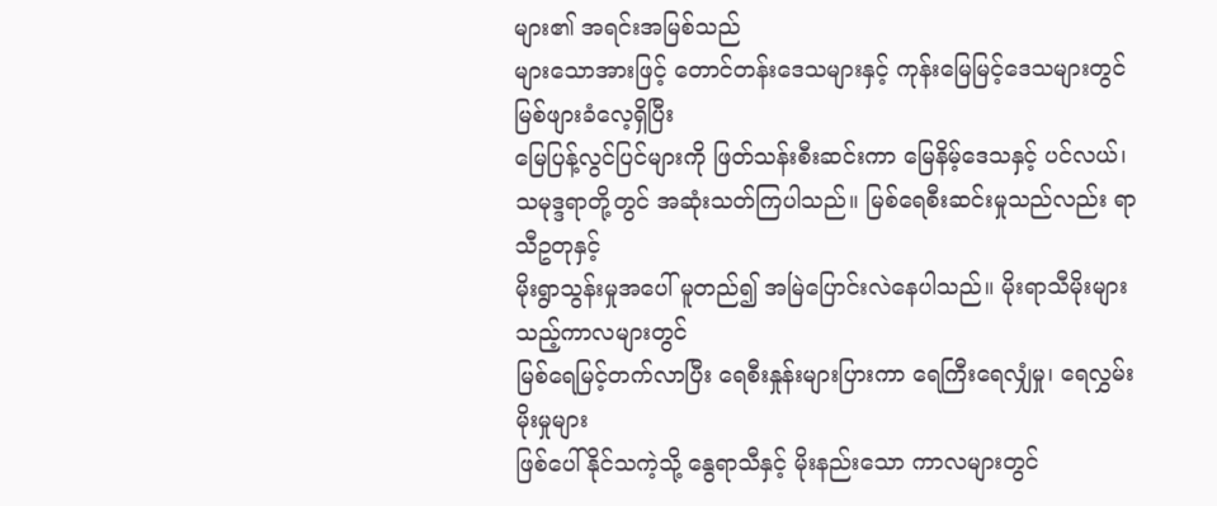များ၏ အရင်းအမြစ်သည်
များသောအားဖြင့် တောင်တန်းဒေသများနှင့် ကုန်းမြေမြင့်ဒေသများတွင် မြစ်ဖျားခံလေ့ရှိပြီး
မြေပြန့်လွင်ပြင်များကို ဖြတ်သန်းစီးဆင်းကာ မြေနိမ့်ဒေသနှင့် ပင်လယ်၊
သမုဒ္ဒရာတို့တွင် အဆုံးသတ်ကြပါသည်။ မြစ်ရေစီးဆင်းမှုသည်လည်း ရာသီဥတုနှင့်
မိုးရွာသွန်းမှုအပေါ် မူတည်၍ အမြဲပြောင်းလဲနေပါသည်။ မိုးရာသီမိုးများသည့်ကာလများတွင်
မြစ်ရေမြင့်တက်လာပြီး ရေစီးနှုန်းများပြားကာ ရေကြီးရေလျှံမှု၊ ရေလွှမ်းမိုးမှုများ
ဖြစ်ပေါ်နိုင်သကဲ့သို့ နွေရာသီနှင့် မိုးနည်းသော ကာလများတွင်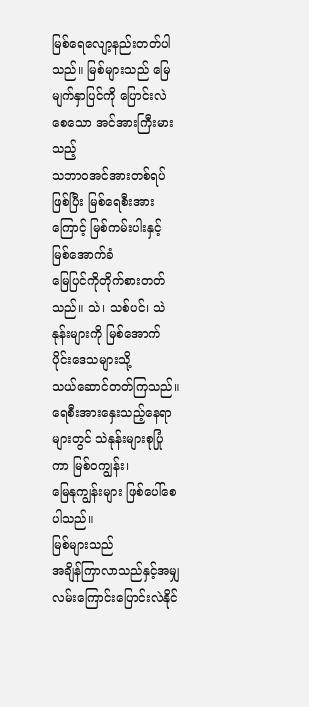မြစ်ရေလျော့နည်းတတ်ပါသည်။ မြစ်များသည် မြေမျက်နှာပြင်ကို ပြောင်းလဲစေသော အင်အားကြီးမားသည့်
သဘာဝအင်အားတစ်ရပ်ဖြစ်ပြီး မြစ်ရေစီးအားကြောင့် မြစ်ကမ်းပါးနှင့် မြစ်အောက်ခံ
မြေပြင်ကိုတိုက်စားတတ်သည်။ သဲ၊ သစ်ပင်၊ သဲနုန်းများကို မြစ်အောက်ပိုင်းဒေသများသို့
သယ်ဆောင်တတ်ကြသည်။ ရေစီးအားနှေးသည့်နေရာများတွင် သဲနုန်းများစုပြုံကာ မြစ်ဝကျွန်း၊
မြေနုကျွန်းများ ဖြစ်ပေါ်စေပါသည်။
မြစ်များသည်
အချိန်ကြာလာသည်နှင့်အမျှ လမ်းကြောင်းပြောင်းလဲနိုင်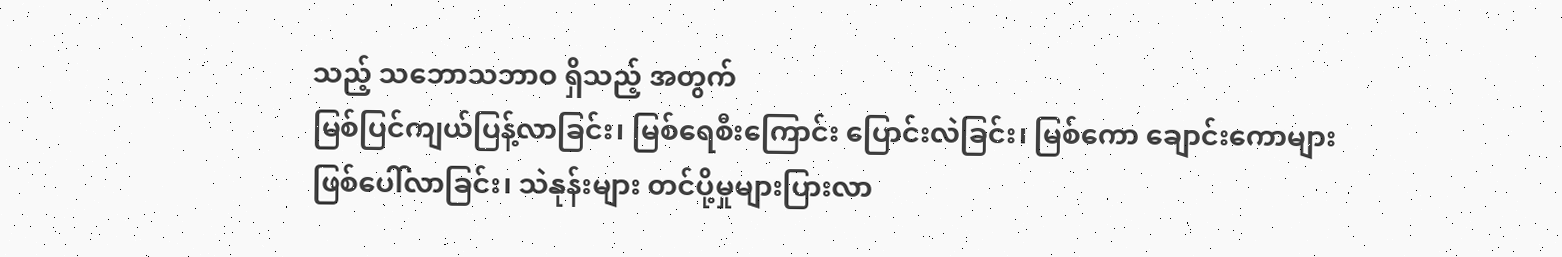သည့် သဘောသဘာဝ ရှိသည့် အတွက်
မြစ်ပြင်ကျယ်ပြန့်လာခြင်း၊ မြစ်ရေစီးကြောင်း ပြောင်းလဲခြင်း၊ မြစ်ကော ချောင်းကောများ
ဖြစ်ပေါ်လာခြင်း၊ သဲနုန်းများ တင်ပို့မှုများပြားလာ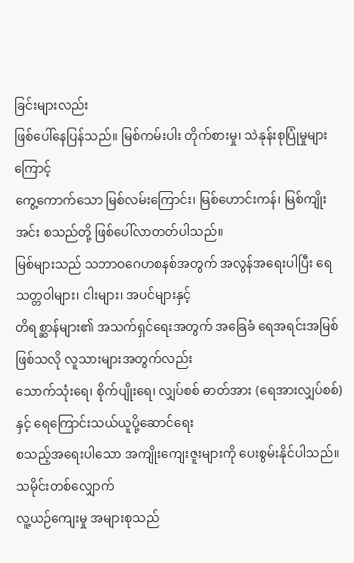ခြင်းများလည်း
ဖြစ်ပေါ်နေပြန်သည်။ မြစ်ကမ်းပါး တိုက်စားမှု၊ သဲနုန်းစုပြုံမှုများကြောင့်
ကွေ့ကောက်သော မြစ်လမ်းကြောင်း၊ မြစ်ဟောင်းကန်၊ မြစ်ကျိုးအင်း စသည်တို့ ဖြစ်ပေါ်လာတတ်ပါသည်။
မြစ်များသည် သဘာဝဂေဟစနစ်အတွက် အလွန်အရေးပါပြီး ရေသတ္တဝါများ၊ ငါးများ၊ အပင်များနှင့်
တိရစ္ဆာန်များ၏ အသက်ရှင်ရေးအတွက် အခြေခံ ရေအရင်းအမြစ်ဖြစ်သလို လူသားများအတွက်လည်း
သောက်သုံးရေ၊ စိုက်ပျိုးရေ၊ လျှပ်စစ် ဓာတ်အား (ရေအားလျှပ်စစ်)နှင့် ရေကြောင်းသယ်ယူပို့ဆောင်ရေး
စသည့်အရေးပါသော အကျိုးကျေးဇူးများကို ပေးစွမ်းနိုင်ပါသည်။
သမိုင်းတစ်လျှောက်
လူ့ယဉ်ကျေးမှု အများစုသည်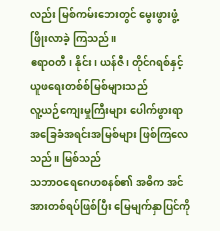လည်း မြစ်ကမ်းဘေးတွင် မွေးဖွားဖွံ့ဖြိုးလာခဲ့ ကြသည်။
ဧရာဝတီ၊ နိုင်း၊ ယန်ဇီ၊ တိုင်ဂရစ်နှင့် ယူဖရေးတစ်စ်မြစ်များသည်
လူ့ယဉ်ကျေးမှုကြီးများ ပေါက်ဖွားရာ အခြေခံအရင်းအမြစ်များ ဖြစ်ကြလေသည်။ မြစ်သည်
သဘာဝရေဂေဟစနစ်၏ အဓိက အင်အားတစ်ရပ်ဖြစ်ပြီး မြေမျက်နှာပြင်ကို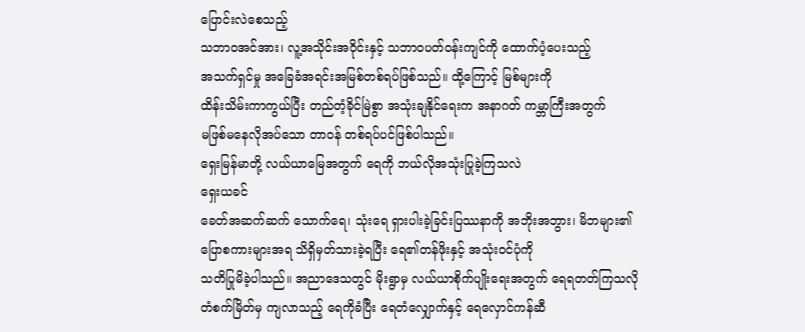ပြောင်းလဲစေသည့်
သဘာဝအင်အား၊ လူ့အသိုင်းအဝိုင်းနှင့် သဘာဝပတ်ဝန်းကျင်ကို ထောက်ပံ့ပေးသည့်
အသက်ရှင်မှု အခြေခံအရင်းအမြစ်တစ်ရပ်ဖြစ်သည်။ ထို့ကြောင့် မြစ်များကို
ထိန်းသိမ်းကာကွယ်ပြီး တည်တံ့ခိုင်မြဲစွာ အသုံးချနိုင်ရေးက အနာဂတ် ကမ္ဘာကြီးအတွက်
မဖြစ်မနေလိုအပ်သော တာဝန် တစ်ရပ်ပင်ဖြစ်ပါသည်။
ရှေးမြန်မာတို့ လယ်ယာမြေအတွက် ရေကို ဘယ်လိုအသုံးပြုခဲ့ကြသလဲ
ရှေးယခင်
ခေတ်အဆက်ဆက် သောက်ရေ၊ သုံးရေ ရှားပါးခဲ့ခြင်းပြဿနာကို အဘိုးအဘွား၊ မိဘများ၏
ပြောစကားများအရ သိရှိမှတ်သားခဲ့ရပြီး ရေ၏တန်ဖိုးနှင့် အသုံးဝင်ပုံကို
သတိပြုမိခဲ့ပါသည်။ အညာဒေသတွင် မိုးရွာမှ လယ်ယာစိုက်ပျိုးရေးအတွက် ရေရတတ်ကြသလို
တံစက်မြိတ်မှ ကျလာသည့် ရေကိုခံပြီး ရေတံလျှောက်နှင့် ရေလှောင်ကန်ဆီ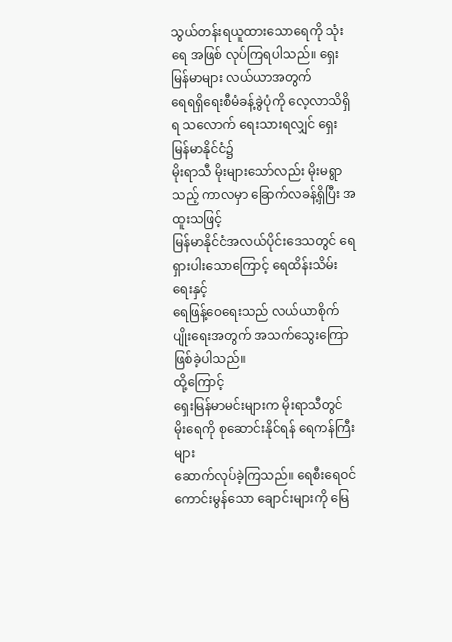သွယ်တန်းရယူထားသောရေကို သုံးရေ အဖြစ် လုပ်ကြရပါသည်။ ရှေးမြန်မာများ လယ်ယာအတွက်
ရေရရှိရေးစီမံခန့်ခွဲပုံကို လေ့လာသိရှိရ သလောက် ရေးသားရလျှင် ရှေးမြန်မာနိုင်ငံ၌
မိုးရာသီ မိုးများသော်လည်း မိုးမရွာသည့် ကာလမှာ ခြောက်လခန့်ရှိပြီး အထူးသဖြင့်
မြန်မာနိုင်ငံအလယ်ပိုင်းဒေသတွင် ရေရှားပါးသောကြောင့် ရေထိန်းသိမ်းရေးနှင့်
ရေဖြန့်ဝေရေးသည် လယ်ယာစိုက်ပျိုးရေးအတွက် အသက်သွေးကြော ဖြစ်ခဲ့ပါသည်။
ထို့ကြောင့်
ရှေးမြန်မာမင်းများက မိုးရာသီတွင် မိုးရေကို စုဆောင်းနိုင်ရန် ရေကန်ကြီးများ
ဆောက်လုပ်ခဲ့ကြသည်။ ရေစီးရေဝင်ကောင်းမွန်သော ချောင်းများကို မြေ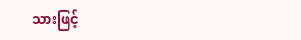သားဖြင့်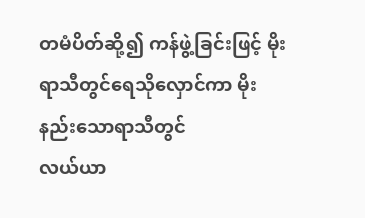တမံပိတ်ဆို့၍ ကန်ဖွဲ့ခြင်းဖြင့် မိုးရာသီတွင်ရေသိုလှောင်ကာ မိုးနည်းသောရာသီတွင်
လယ်ယာ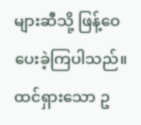များဆီသို့ ဖြန့်ဝေပေးခဲ့ကြပါသည်။ ထင်ရှားသော ဥ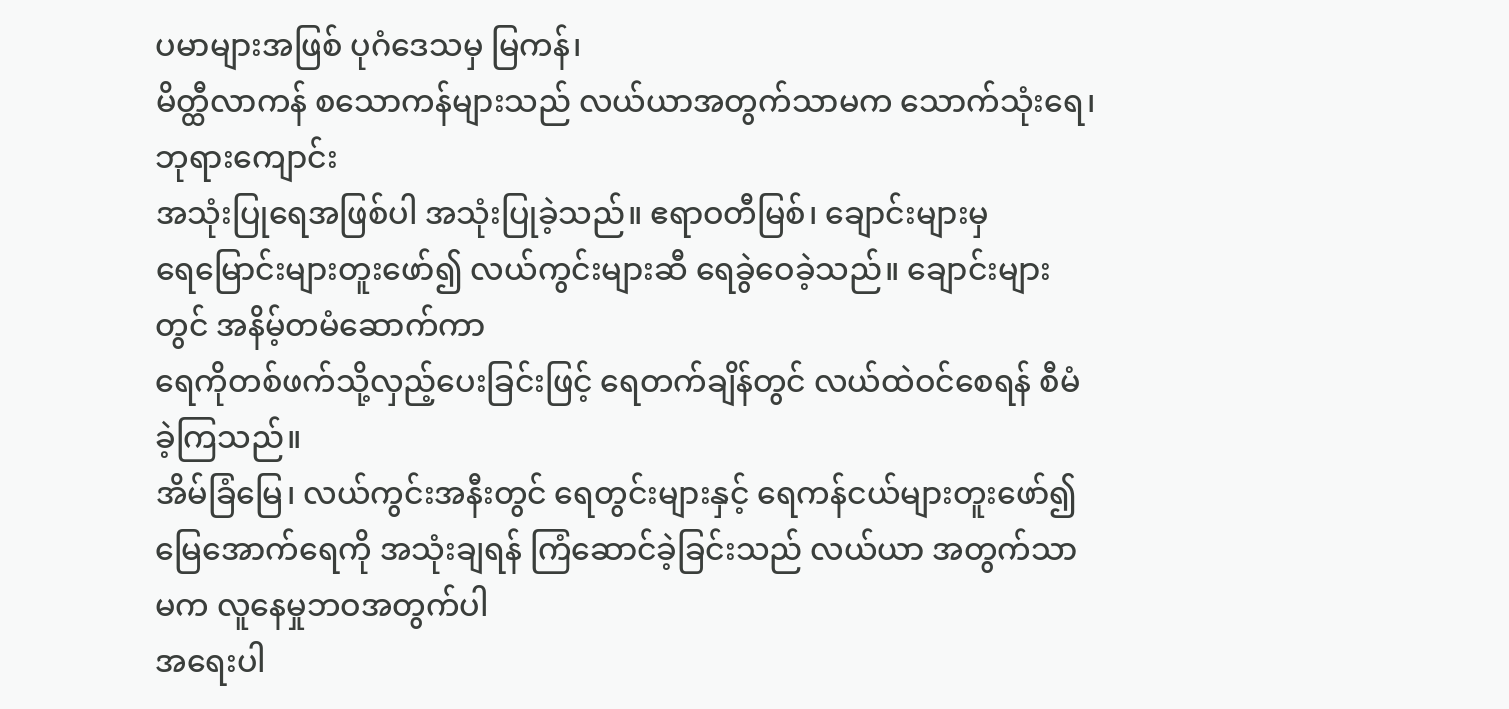ပမာများအဖြစ် ပုဂံဒေသမှ မြကန်၊
မိတ္ထီလာကန် စသောကန်များသည် လယ်ယာအတွက်သာမက သောက်သုံးရေ၊ ဘုရားကျောင်း
အသုံးပြုရေအဖြစ်ပါ အသုံးပြုခဲ့သည်။ ဧရာဝတီမြစ်၊ ချောင်းများမှ
ရေမြောင်းများတူးဖော်၍ လယ်ကွင်းများဆီ ရေခွဲဝေခဲ့သည်။ ချောင်းများတွင် အနိမ့်တမံဆောက်ကာ
ရေကိုတစ်ဖက်သို့လှည့်ပေးခြင်းဖြင့် ရေတက်ချိန်တွင် လယ်ထဲဝင်စေရန် စီမံခဲ့ကြသည်။
အိမ်ခြံမြေ၊ လယ်ကွင်းအနီးတွင် ရေတွင်းများနှင့် ရေကန်ငယ်များတူးဖော်၍
မြေအောက်ရေကို အသုံးချရန် ကြံဆောင်ခဲ့ခြင်းသည် လယ်ယာ အတွက်သာ မက လူနေမှုဘဝအတွက်ပါ
အရေးပါ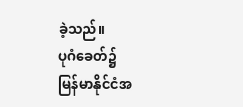ခဲ့သည်။
ပုဂံခေတ်၌
မြန်မာနိုင်ငံအ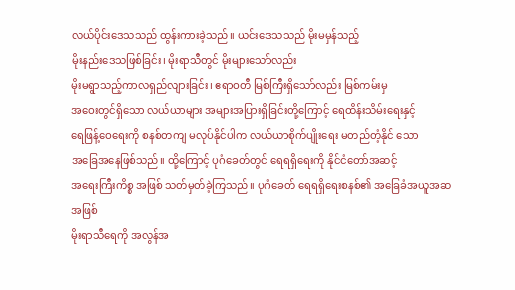လယ်ပိုင်းဒေသသည် ထွန်းကားခဲ့သည်။ ယင်းဒေသသည် မိုးမမှန်သည့်
မိုးနည်းဒေသဖြစ်ခြင်း၊ မိုးရာသီတွင် မိုးများသော်လည်း
မိုးမရွာသည့်ကာလရှည်လျားခြင်း၊ ဧရာဝတီ မြစ်ကြီးရှိသော်လည်း မြစ်ကမ်းမှ
အဝေးတွင်ရှိသော လယ်ယာများ အများအပြားရှိခြင်းတို့ကြောင့် ရေထိန်းသိမ်းရေးနှင့်
ရေဖြန့်ဝေရေးကို စနစ်တကျ မလုပ်နိုင်ပါက လယ်ယာစိုက်ပျိုးရေး မတည်တံ့နိုင် သော
အခြေအနေဖြစ်သည်။ ထို့ကြောင့် ပုဂံခေတ်တွင် ရေရရှိရေးကို နိုင်ငံတော်အဆင့်
အရေးကြီးကိစ္စ အဖြစ် သတ်မှတ်ခဲ့ကြသည်။ ပုဂံခေတ် ရေရရှိရေးစနစ်၏ အခြေခံအယူအဆအဖြစ်
မိုးရာသီရေကို အလွန်အ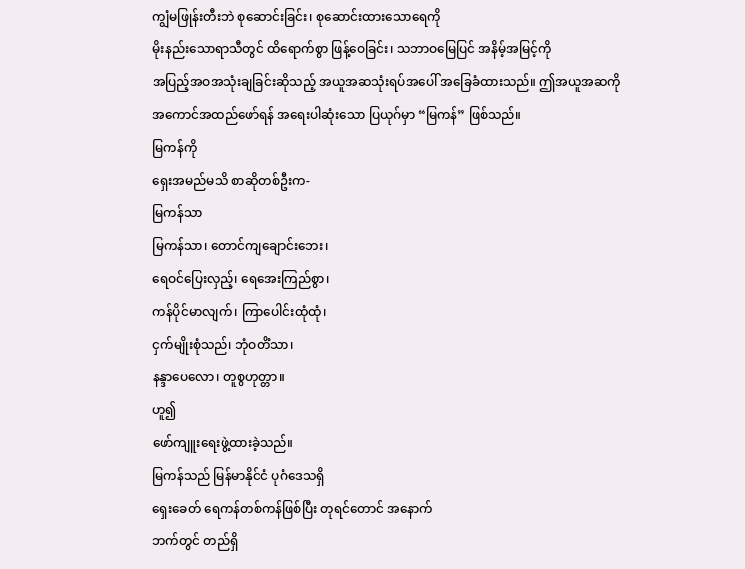ကျွံမဖြုန်းတီးဘဲ စုဆောင်းခြင်း၊ စုဆောင်းထားသောရေကို
မိုးနည်းသောရာသီတွင် ထိရောက်စွာ ဖြန့်ဝေခြင်း၊ သဘာဝမြေပြင် အနိမ့်အမြင့်ကို
အပြည့်အဝအသုံးချခြင်းဆိုသည့် အယူအဆသုံးရပ်အပေါ် အခြေခံထားသည်။ ဤအယူအဆကို
အကောင်အထည်ဖော်ရန် အရေးပါဆုံးသော ပြယုဂ်မှာ “မြကန်” ဖြစ်သည်။
မြကန်ကို
ရှေးအမည်မသိ စာဆိုတစ်ဦးက-
မြကန်သာ
မြကန်သာ၊ တောင်ကျချောင်းဘေး၊
ရေဝင်ပြေးလှည့်၊ ရေအေးကြည်စွာ၊
ကန်ပိုင်မာလျက်၊ ကြာပေါင်းထုံထုံ၊
ငှက်မျိုးစုံသည်၊ ဘုံဝတိံသာ၊
နန္ဒာပေလော၊ တူစွဟုတ္တာ။
ဟူ၍
ဖော်ကျူးရေးဖွဲ့ထားခဲ့သည်။
မြကန်သည် မြန်မာနိုင်ငံ ပုဂံဒေသရှိ
ရှေးခေတ် ရေကန်တစ်ကန်ဖြစ်ပြီး တုရင်တောင် အနောက်
ဘက်တွင် တည်ရှိ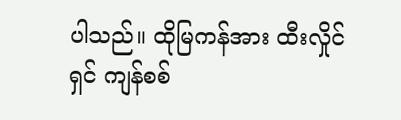ပါသည်။ ထိုမြကန်အား ထီးလှိုင်ရှင် ကျန်စစ်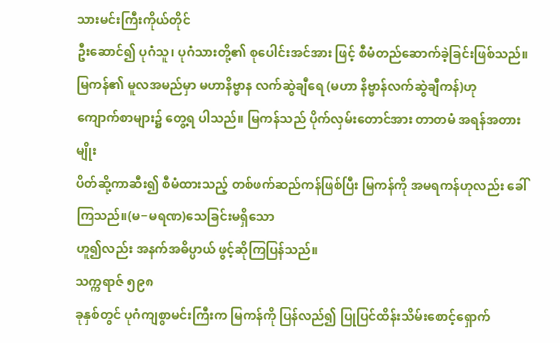သားမင်းကြီးကိုယ်တိုင်
ဦးဆောင်၍ ပုဂံသူ၊ ပုဂံသားတို့၏ စုပေါင်းအင်အား ဖြင့် စီမံတည်ဆောက်ခဲ့ခြင်းဖြစ်သည်။
မြကန်၏ မူလအမည်မှာ မဟာနိဗ္ဗာန လက်ဆွဲချီရေ (မဟာ နိဗ္ဗာန်လက်ဆွဲချီကန်)ဟု
ကျောက်စာများ၌ တွေ့ရ ပါသည်။ မြကန်သည် ပိုက်လှမ်းတောင်အား တာတမံ အရန်အတားမျိုး
ပိတ်ဆို့ကာဆီး၍ စီမံထားသည့် တစ်ဖက်ဆည်ကန်ဖြစ်ပြီး မြကန်ကို အမရကန်ဟုလည်း ခေါ်ကြသည်။(မ−မရဏ)သေခြင်းမရှိသော
ဟူ၍လည်း အနက်အဓိပ္ပာယ် ဖွင့်ဆိုကြပြန်သည်။
သက္ကရာဇ် ၅၉၈
ခုနှစ်တွင် ပုဂံကျစွာမင်းကြီးက မြကန်ကို ပြန်လည်၍ ပြုပြင်ထိန်းသိမ်းစောင့်ရှောက်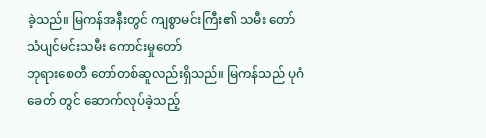ခဲ့သည်။ မြကန်အနီးတွင် ကျစွာမင်းကြီး၏ သမီး တော် သံပျင်မင်းသမီး ကောင်းမှုတော်
ဘုရားစေတီ တော်တစ်ဆူလည်းရှိသည်။ မြကန်သည် ပုဂံခေတ် တွင် ဆောက်လုပ်ခဲ့သည့်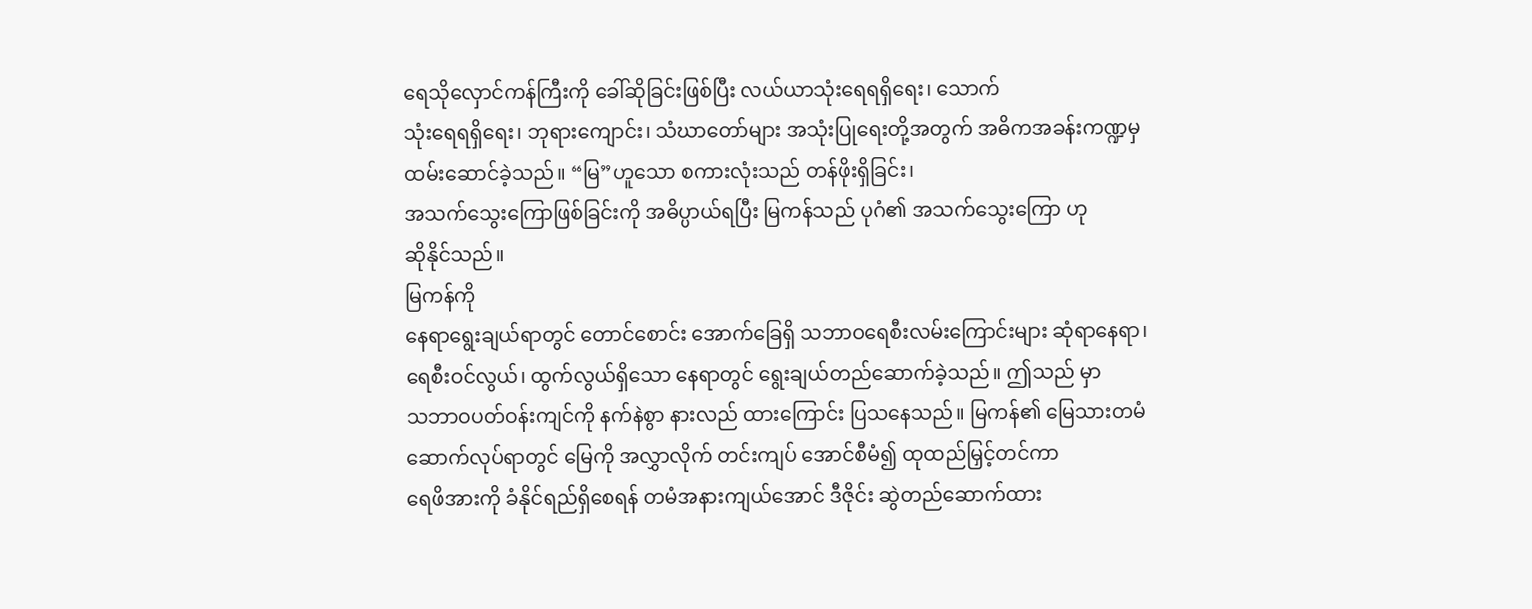ရေသိုလှောင်ကန်ကြီးကို ခေါ်ဆိုခြင်းဖြစ်ပြီး လယ်ယာသုံးရေရရှိရေး၊ သောက်
သုံးရေရရှိရေး၊ ဘုရားကျောင်း၊ သံဃာတော်များ အသုံးပြုရေးတို့အတွက် အဓိကအခန်းကဏ္ဍမှ
ထမ်းဆောင်ခဲ့သည်။ “မြ”ဟူသော စကားလုံးသည် တန်ဖိုးရှိခြင်း၊
အသက်သွေးကြောဖြစ်ခြင်းကို အဓိပ္ပာယ်ရပြီး မြကန်သည် ပုဂံ၏ အသက်သွေးကြော ဟု
ဆိုနိုင်သည်။
မြကန်ကို
နေရာရွေးချယ်ရာတွင် တောင်စောင်း အောက်ခြေရှိ သဘာဝရေစီးလမ်းကြောင်းများ ဆုံရာနေရာ၊
ရေစီးဝင်လွယ်၊ ထွက်လွယ်ရှိသော နေရာတွင် ရွေးချယ်တည်ဆောက်ခဲ့သည်။ ဤသည် မှာ
သဘာဝပတ်ဝန်းကျင်ကို နက်နဲစွာ နားလည် ထားကြောင်း ပြသနေသည်။ မြကန်၏ မြေသားတမံ
ဆောက်လုပ်ရာတွင် မြေကို အလွှာလိုက် တင်းကျပ် အောင်စီမံ၍ ထုထည်မြှင့်တင်ကာ
ရေဖိအားကို ခံနိုင်ရည်ရှိစေရန် တမံအနားကျယ်အောင် ဒီဇိုင်း ဆွဲတည်ဆောက်ထား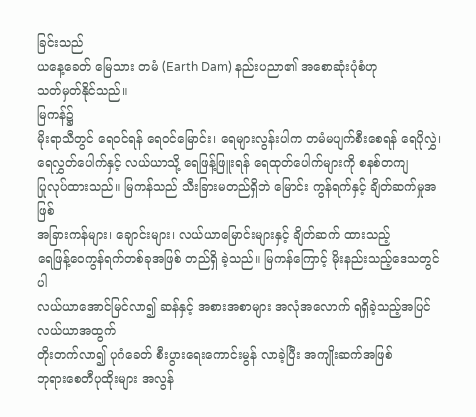ခြင်းသည်
ယနေ့ခေတ် မြေသား တမံ (Earth Dam) နည်းပညာ၏ အစောဆုံးပုံစံဟု
သတ်မှတ်နိုင်သည်။
မြကန်၌
မိုးရာသီတွင် ရေဝင်ရန် ရေဝင်မြောင်း၊ ရေများလွန်းပါက တမံမပျက်စီးစေရန် ရေပိုလွှဲ၊
ရေလွှတ်ပေါက်နှင့် လယ်ယာသို့ ရေဖြန့်ဖြူးရန် ရေထုတ်ပေါက်များကို စနစ်တကျ
ပြုလုပ်ထားသည်။ မြကန်သည် သီးခြားမတည်ရှိဘဲ မြောင်း ကွန်ရက်နှင့် ချိတ်ဆက်မှုအဖြစ်
အခြားကန်များ၊ ချောင်းများ၊ လယ်ယာမြောင်းများနှင့် ချိတ်ဆက် ထားသည့်
ရေဖြန့်ဝေကွန်ရက်တစ်ခုအဖြစ် တည်ရှိ ခဲ့သည်။ မြကန်ကြောင့် မိုးနည်းသည့်ဒေသတွင်ပါ
လယ်ယာအောင်မြင်လာ၍ ဆန်နှင့် အစားအစာများ အလုံအလောက် ရရှိခဲ့သည့်အပြင် လယ်ယာအထွက်
တိုးတက်လာ၍ ပုဂံခေတ် စီးပွားရေးကောင်းမွန် လာခဲ့ပြီး အကျိုးဆက်အဖြစ်
ဘုရားစေတီပုထိုးများ အလွန်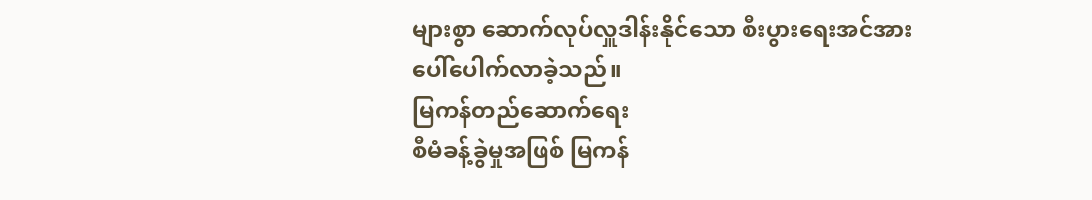များစွာ ဆောက်လုပ်လှူဒါန်းနိုင်သော စီးပွားရေးအင်အား
ပေါ်ပေါက်လာခဲ့သည်။
မြကန်တည်ဆောက်ရေး
စီမံခန့်ခွဲမှုအဖြစ် မြကန်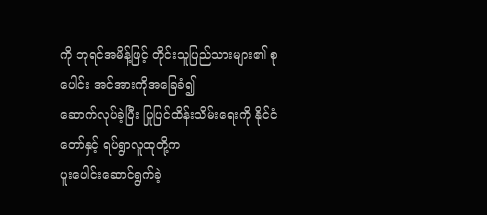ကို ဘုရင်အမိန့်ဖြင့် တိုင်းသူပြည်သားများ၏ စုပေါင်း အင်အားကိုအခြေခံ၍
ဆောက်လုပ်ခဲ့ပြီး ပြုပြင်ထိန်းသိမ်းရေးကို နိုင်ငံတော်နှင့် ရပ်ရွာလူထုတို့က
ပူးပေါင်းဆောင်ရွက်ခဲ့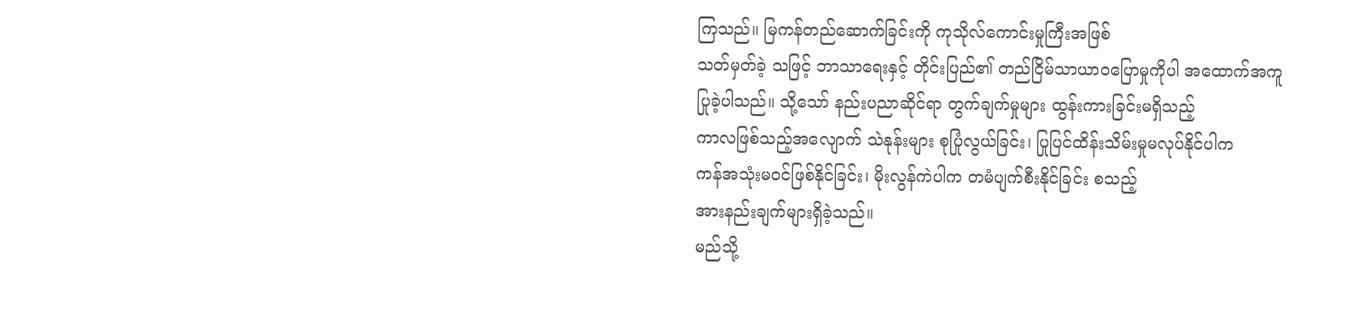ကြသည်။ မြကန်တည်ဆောက်ခြင်းကို ကုသိုလ်ကောင်းမှုကြီးအဖြစ်
သတ်မှတ်ခဲ့ သဖြင့် ဘာသာရေးနှင့် တိုင်းပြည်၏ တည်ငြိမ်သာယာဝပြောမှုကိုပါ အထောက်အကူ
ပြုခဲ့ပါသည်။ သို့သော် နည်းပညာဆိုင်ရာ တွက်ချက်မှုများ ထွန်းကားခြင်းမရှိသည့်
ကာလဖြစ်သည့်အလျောက် သဲနုန်းများ စုပြုံလွယ်ခြင်း၊ ပြုပြင်ထိန်းသိမ်းမှုမလုပ်နိုင်ပါက
ကန်အသုံးမဝင်ဖြစ်နိုင်ခြင်း၊ မိုးလွန်ကဲပါက တမံပျက်စီးနိုင်ခြင်း စသည့်
အားနည်းချက်များရှိခဲ့သည်။
မည်သို့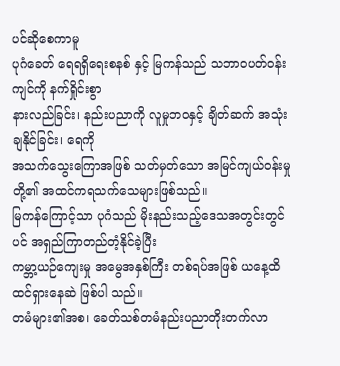ပင်ဆိုစေကာမူ
ပုဂံခေတ် ရေရရှိရေးစနစ် နှင့် မြကန်သည် သဘာဝပတ်ဝန်းကျင်ကို နက်ရှိုင်းစွာ
နားလည်ခြင်း၊ နည်းပညာကို လူမှုဘဝနှင့် ချိတ်ဆက် အသုံးချနိုင်ခြင်း၊ ရေကို
အသက်သွေးကြောအဖြစ် သတ်မှတ်သော အမြင်ကျယ်ဝန်းမှုတို့၏ အထင်ကရသက်သေများဖြစ်သည်။
မြကန်ကြောင့်သာ ပုဂံသည် မိုးနည်းသည့်ဒေသအတွင်းတွင်ပင် အရှည်ကြာတည်တံ့နိုင်ခဲ့ပြီး
ကမ္ဘာ့ယဉ်ကျေးမှု အမွေအနှစ်ကြီး တစ်ရပ်အဖြစ် ယနေ့ထိ ထင်ရှားနေဆဲ ဖြစ်ပါ သည်။
တမံများ၏အစ၊ ခေတ်သစ်တမံနည်းပညာတိုးတက်လာ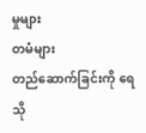မှုများ
တမံများ
တည်ဆောက်ခြင်းကို ရေသို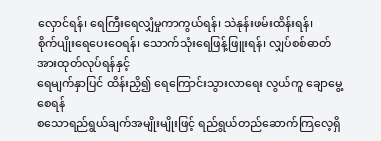လှောင်ရန်၊ ရေကြီးရေလျှံမှုကာကွယ်ရန်၊ သဲနုန်းဖမ်းထိန်းရန်၊
စိုက်ပျိုးရေပေးဝေရန်၊ သောက်သုံးရေဖြန့်ဖြူးရန်၊ လျှပ်စစ်ဓာတ်အားထုတ်လုပ်ရန်နှင့်
ရေမျက်နှာပြင် ထိန်းညှိ၍ ရေကြောင်းသွားလာရေး လွယ်ကူ ချောမွေ့စေရန်
စသောရည်ရွယ်ချက်အမျိုးမျိုးဖြင့် ရည်ရွယ်တည်ဆောက်ကြလေ့ရှိ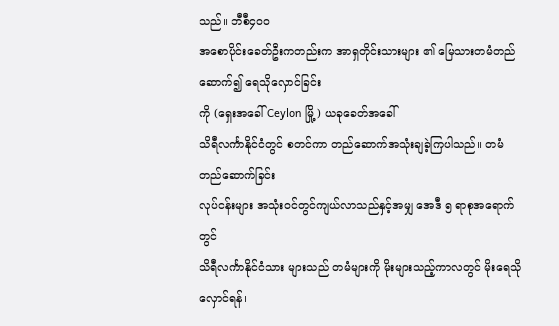သည်။ ဘီစီ၄၀၀
အစောပိုင်းခေတ်ဦးကတည်းက အာရှတိုင်းသားများ ၏ မြေသားတမံတည်ဆောက်၍ ရေသိုလှောင်ခြင်း
ကို (ရှေးအခေါ် Ceylon မြို့) ယခုခေတ်အခေါ်
သိရီလင်္ကာနိုင်ငံတွင် စတင်ကာ တည်ဆောက်အသုံးချခဲ့ကြပါသည်။ တမံတည်ဆောက်ခြင်း
လုပ်ငန်းများ အသုံးဝင်တွင်ကျယ်လာသည်နှင့်အမျှ အေဒီ ၅ ရာစုအရောက်တွင်
သိရီလင်္ကာနိုင်ငံသား များသည် တမံများကို မိုးများသည့်ကာလတွင် မိုးရေသိုလှောင်ရန်၊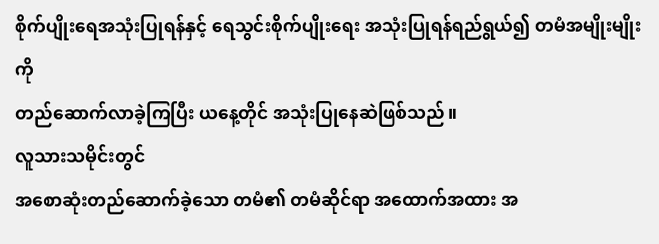စိုက်ပျိုးရေအသုံးပြုရန်နှင့် ရေသွင်းစိုက်ပျိုးရေး အသုံးပြုရန်ရည်ရွယ်၍ တမံအမျိုးမျိုးကို
တည်ဆောက်လာခဲ့ကြပြီး ယနေ့တိုင် အသုံးပြုနေဆဲဖြစ်သည်။
လူသားသမိုင်းတွင်
အစောဆုံးတည်ဆောက်ခဲ့သော တမံ၏ တမံဆိုင်ရာ အထောက်အထား အ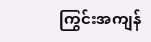ကြွင်းအကျန်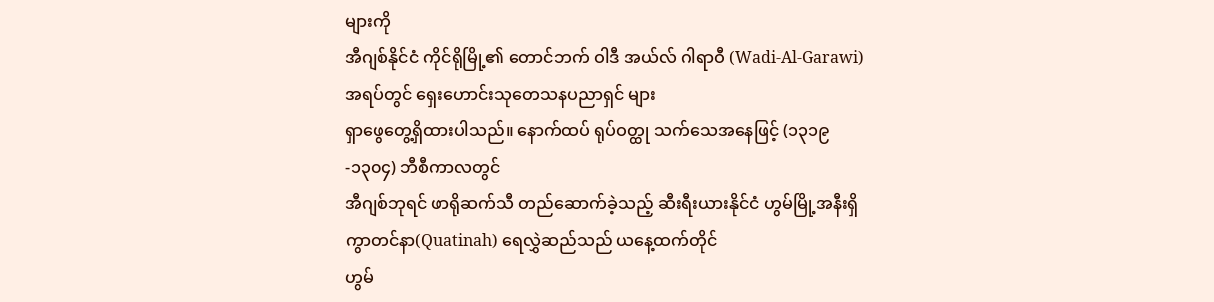များကို
အီဂျစ်နိုင်ငံ ကိုင်ရိုမြို့၏ တောင်ဘက် ဝါဒီ အယ်လ် ဂါရာဝီ (Wadi-Al-Garawi)
အရပ်တွင် ရှေးဟောင်းသုတေသနပညာရှင် များ
ရှာဖွေတွေ့ရှိထားပါသည်။ နောက်ထပ် ရုပ်ဝတ္ထု သက်သေအနေဖြင့် (၁၃၁၉-၁၃၀၄) ဘီစီကာလတွင်
အီဂျစ်ဘုရင် ဖာရိုဆက်သီ တည်ဆောက်ခဲ့သည့် ဆီးရီးယားနိုင်ငံ ဟွမ်မြို့အနီးရှိ
ကွာတင်နာ(Quatinah) ရေလွှဲဆည်သည် ယနေ့ထက်တိုင်
ဟွမ်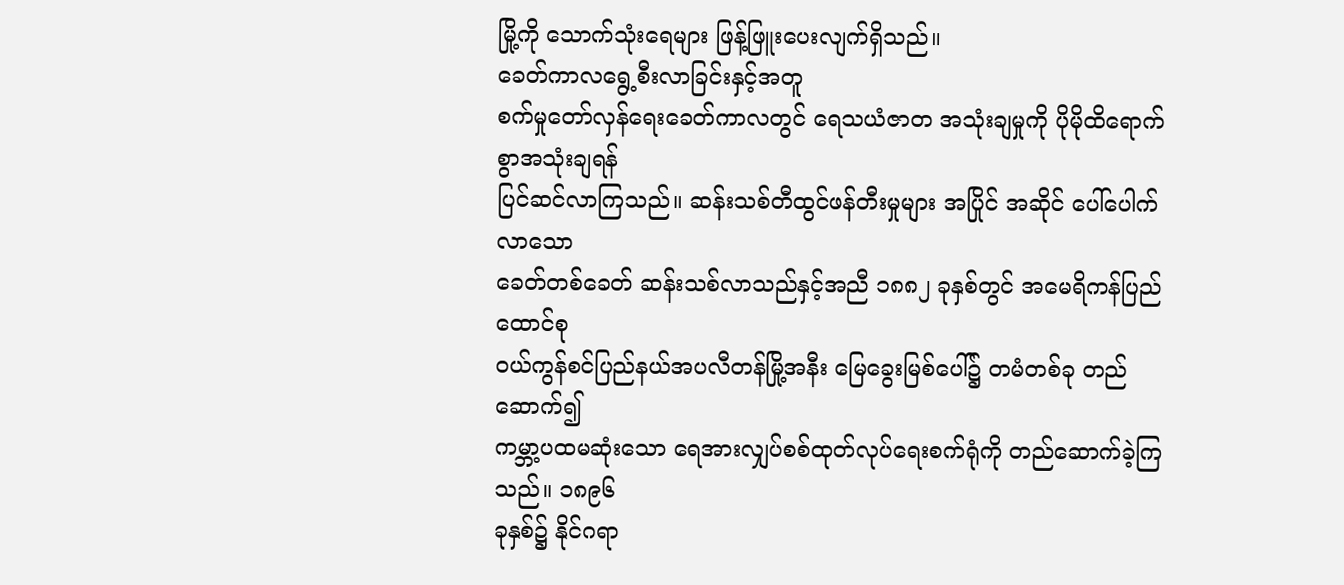မြို့ကို သောက်သုံးရေများ ဖြန့်ဖြူးပေးလျက်ရှိသည်။
ခေတ်ကာလရွေ့စီးလာခြင်းနှင့်အတူ
စက်မှုတော်လှန်ရေးခေတ်ကာလတွင် ရေသယံဇာတ အသုံးချမှုကို ပိုမိုထိရောက်စွာအသုံးချရန်
ပြင်ဆင်လာကြသည်။ ဆန်းသစ်တီထွင်ဖန်တီးမှုများ အပြိုင် အဆိုင် ပေါ်ပေါက်လာသော
ခေတ်တစ်ခေတ် ဆန်းသစ်လာသည်နှင့်အညီ ၁၈၈၂ ခုနှစ်တွင် အမေရိကန်ပြည်ထောင်စု
ဝယ်ကွန်စင်ပြည်နယ်အပလီတန်မြို့အနီး မြေခွေးမြစ်ပေါ်၌ တမံတစ်ခု တည်ဆောက်၍
ကမ္ဘာ့ပထမဆုံးသော ရေအားလျှပ်စစ်ထုတ်လုပ်ရေးစက်ရုံကို တည်ဆောက်ခဲ့ကြသည်။ ၁၈၉၆
ခုနှစ်၌ နိုင်ဂရာ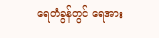ရေတံခွန်တွင် ရေအား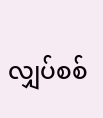လျှပ်စစ်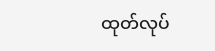ထုတ်လုပ်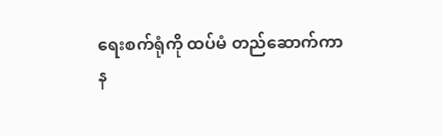ရေးစက်ရုံကို ထပ်မံ တည်ဆောက်ကာ
န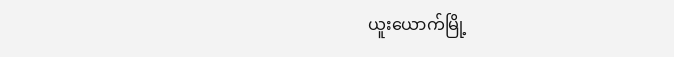ယူးယောက်မြို့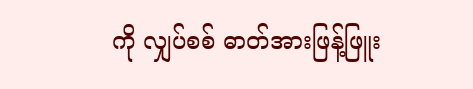ကို လျှပ်စစ် ဓာတ်အားဖြန့်ဖြူး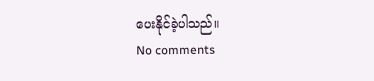ပေးနိုင်ခဲ့ပါသည်။
No comments